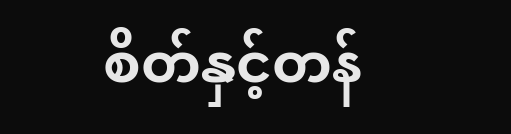စိတ်နှင့်တန်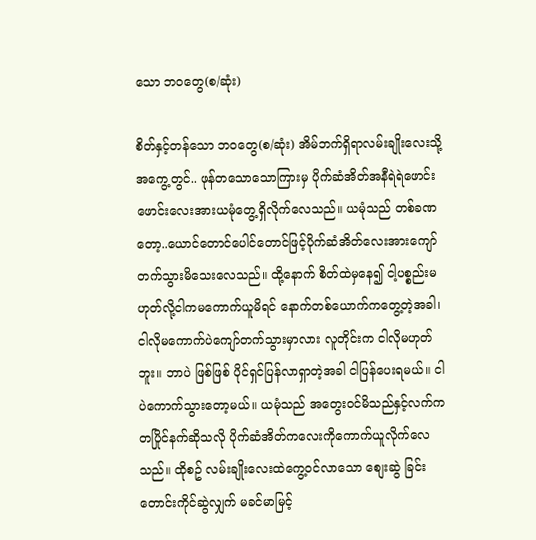သော ဘဝတွေ(စ/ဆုံး)

စိတ်နှင့်တန်သော ဘဝတွေ(စ/ဆုံး) အိမ်ဘက်ရှိရာလမ်းချိုးလေးသို့အကွေ့တွင်.. ဖုန်တသောသောကြားမှ ပိုက်ဆံအိတ်အနီရဲရဲဖောင်းဖောင်းလေးအားယမုံတွေ့ရှိလိုက်လေသည်။ ယမုံသည် တစ်ခဏတော့..ယောင်တောင်ပေါင်တောင်ဖြင့်ပိုက်ဆံအိတ်လေးအားကျော်တက်သွားမိသေးလေသည်။ ထို့နောက် စိတ်ထဲမှနေ၍ ငါ့ပစ္စည်းမဟုတ်လို့ငါကမကောက်ယူမိရင် နောက်တစ်ယောက်ကတွေ့တဲ့အခါ၊ ငါလိုမကောက်ပဲကျော်တက်သွားမှာလား လူတိုင်းက ငါလိုမဟုတ်ဘူး။ ဘာပဲ ဖြစ်ဖြစ် ပိုင်ရှင်ပြန်လာရှာတဲ့အခါ ငါပြန်ပေးရမယ်။ ငါပဲကောက်သွားတော့မယ်။ ယမုံသည် အတွေးဝင်မိသည်နှင့်လက်ကတပြိုင်နက်ဆိုသလို ပိုက်ဆံအိတ်ကလေးကိုကောက်ယူလိုက်လေသည်။ ထိုစဥ် လမ်းချိုးလေးထဲကွေ့ဝင်လာသော စျေးဆွဲ ခြင်းတောင်းကိုင်ဆွဲလျှက် မခင်မာမြင့်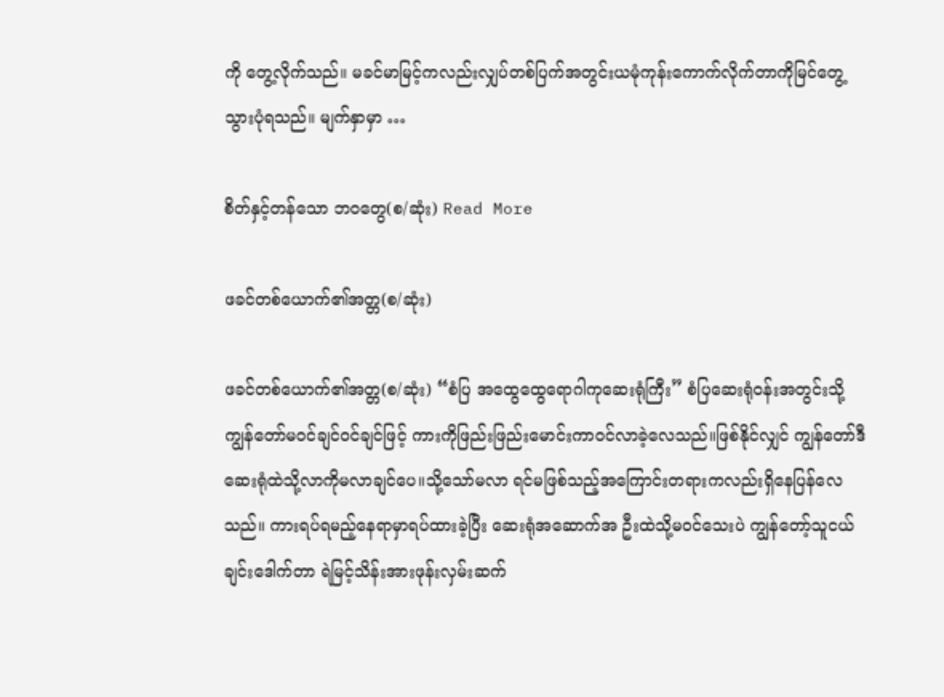ကို တွေ့လိုက်သည်။ မခင်မာမြင့်ကလည်းလျှပ်တစ်ပြက်အတွင်းယမုံကုန်းကောက်လိုက်တာကိုမြင်တွေ့သွားပုံရသည်။ မျက်နှာမှာ …

စိတ်နှင့်တန်သော ဘဝတွေ(စ/ဆုံး) Read More

ဖခင်တစ်ယောက်၏အတ္တ(စ/ဆုံး)

ဖခင်တစ်ယောက်၏အတ္တ(စ/ဆုံး) “စံပြ အထွေထွေရောဂါကုဆေးရုံကြီး” စံပြဆေးရုံဝန်းအတွင်းသို့ ကျွန်တော်မဝင်ချင်ဝင်ချင်ဖြင့် ကားကိုဖြည်းဖြည်းမောင်းကာဝင်လာခဲ့လေသည်။ဖြစ်နိုင်လျှင် ကျွန်တော်ဒီဆေးရုံထဲသို့လာကိုမလာချင်ပေ။သို့သော်မလာ ရင်မဖြစ်သည့်အကြောင်းတရားကလည်းရှိနေပြန်လေသည်။ ကားရပ်ရမည့်နေရာမှာရပ်ထားခဲ့ပြီး ဆေးရုံအဆောက်အ ဦးထဲသို့မဝင်သေးပဲ ကျွန်တော့်သူငယ်ချင်းဒေါက်တာ ရဲမြင့်သိန်းအားဖုန်းလှမ်းဆက်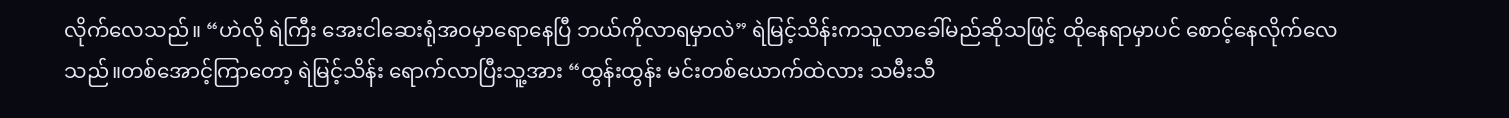လိုက်လေသည်။ “ဟဲလို ရဲကြီး အေးငါဆေးရုံအဝမှာရောနေပြီ ဘယ်ကိုလာရမှာလဲ” ရဲမြင့်သိန်းကသူလာခေါ်မည်ဆိုသဖြင့် ထိုနေရာမှာပင် စောင့်နေလိုက်လေသည်။တစ်အောင့်ကြာတော့ ရဲမြင့်သိန်း ရောက်လာပြီးသူ့အား “ထွန်းထွန်း မင်းတစ်ယောက်ထဲလား သမီးသီ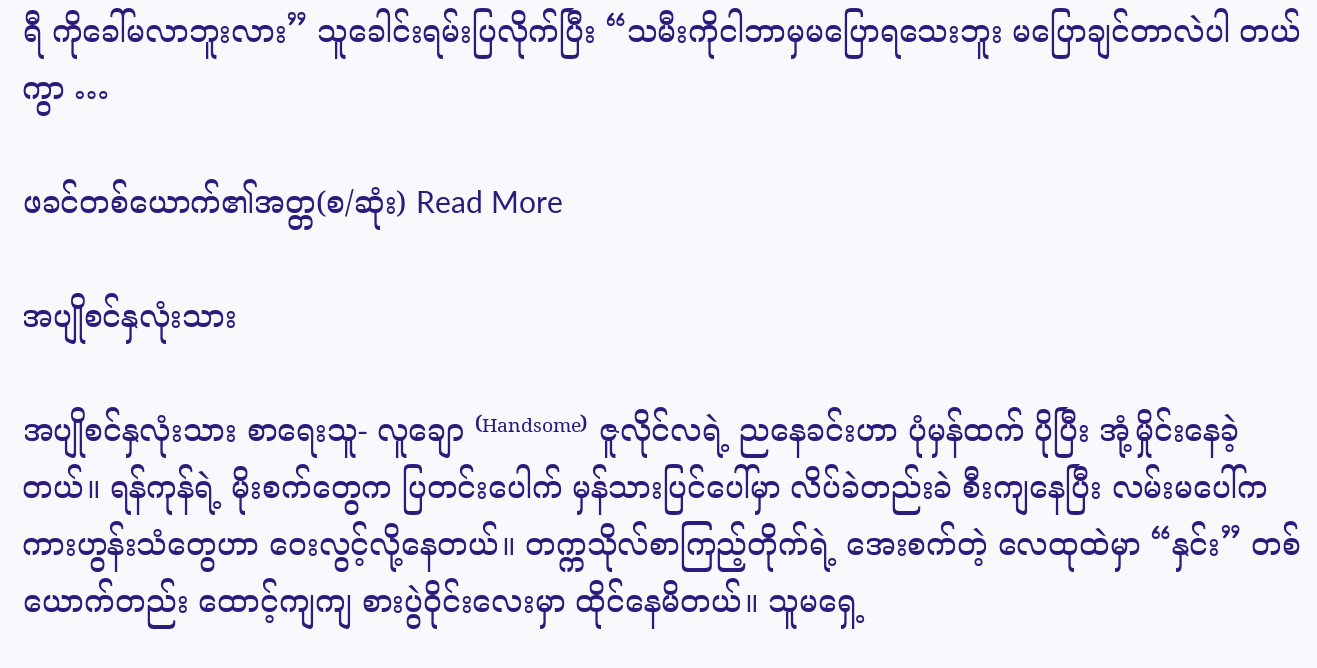ရီ ကိုခေါ်မလာဘူးလား” သူခေါင်းရမ်းပြလိုက်ပြီး “သမီးကိုငါဘာမှမပြောရသေးဘူး မပြောချင်တာလဲပါ တယ်ကွာ …

ဖခင်တစ်ယောက်၏အတ္တ(စ/ဆုံး) Read More

အပျိုစင်နှလုံးသား

အပျိုစင်နှလုံးသား စာရေးသူ- လူချော ⁽ᴴᵃⁿᵈˢᵒᵐᵉ⁾ ဇူလိုင်လရဲ့ ညနေခင်းဟာ ပုံမှန်ထက် ပိုပြီး အုံ့မှိုင်းနေခဲ့တယ်။ ရန်ကုန်ရဲ့ မိုးစက်တွေက ပြတင်းပေါက် မှန်သားပြင်ပေါ်မှာ လိပ်ခဲတည်းခဲ စီးကျနေပြီး လမ်းမပေါ်က ကားဟွန်းသံတွေဟာ ဝေးလွင့်လို့နေတယ်။ တက္ကသိုလ်စာကြည့်တိုက်ရဲ့ အေးစက်တဲ့ လေထုထဲမှာ “နှင်း” တစ်ယောက်တည်း ထောင့်ကျကျ စားပွဲဝိုင်းလေးမှာ ထိုင်နေမိတယ်။ သူမရှေ့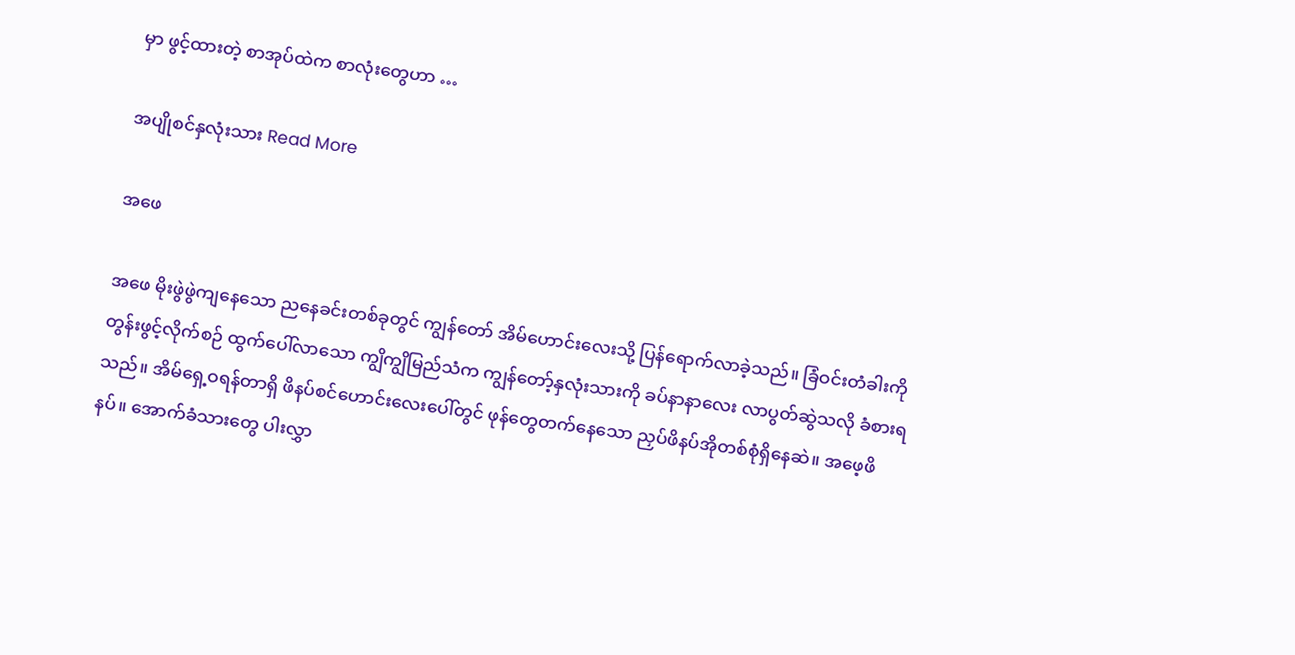မှာ ဖွင့်ထားတဲ့ စာအုပ်ထဲက စာလုံးတွေဟာ …

အပျိုစင်နှလုံးသား Read More

အဖေ

အဖေ မိုးဖွဲဖွဲကျနေသော ညနေခင်းတစ်ခုတွင် ကျွန်တော် အိမ်ဟောင်းလေးသို့ ပြန်ရောက်လာခဲ့သည်။ ခြံဝင်းတံခါးကို တွန်းဖွင့်လိုက်စဉ် ထွက်ပေါ်လာသော ကျွိကျွိမြည်သံက ကျွန်တော့်နှလုံးသားကို ခပ်နာနာလေး လာပွတ်ဆွဲသလို ခံစားရသည်။ အိမ်ရှေ့ဝရန်တာရှိ ဖိနပ်စင်ဟောင်းလေးပေါ်တွင် ဖုန်တွေတက်နေသော ညှပ်ဖိနပ်အိုတစ်စုံရှိနေဆဲ။ အဖေ့ဖိနပ်။ အောက်ခံသားတွေ ပါးလွှာ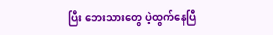ပြီး ဘေးသားတွေ ပဲ့ထွက်နေပြီ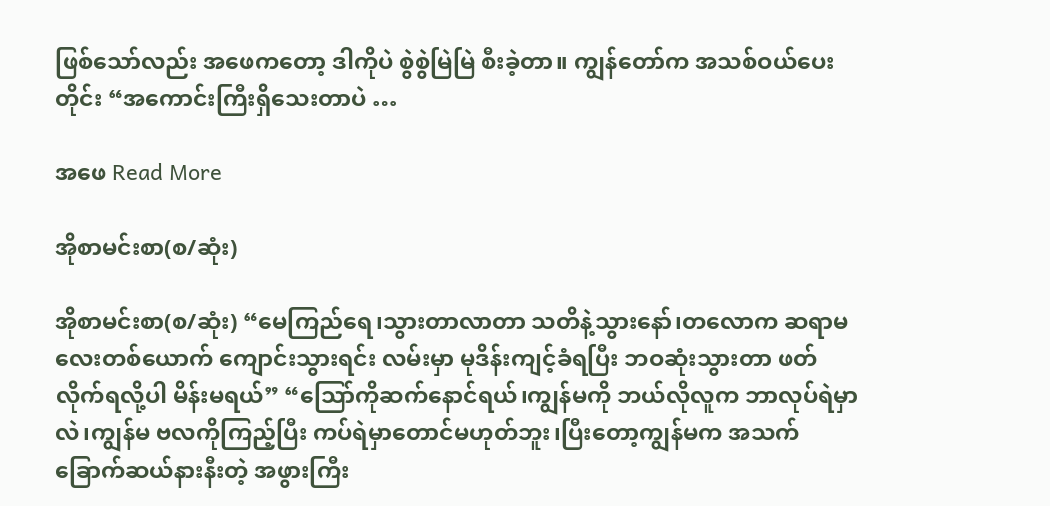ဖြစ်သော်လည်း အဖေကတော့ ဒါကိုပဲ စွဲစွဲမြဲမြဲ စီးခဲ့တာ။ ကျွန်တော်က အသစ်ဝယ်ပေးတိုင်း “အကောင်းကြီးရှိသေးတာပဲ …

အဖေ Read More

အိုစာမင်းစာ(စ/ဆုံး)

အိုစာမင်းစာ(စ/ဆုံး) “မေကြည်ရေ၊သွားတာလာတာ သတိနဲ့သွားနော်၊တလောက ဆရာမလေးတစ်ယောက် ကျောင်းသွားရင်း လမ်းမှာ မုဒိန်းကျင့်ခံရပြီး ဘဝဆုံးသွားတာ ဖတ်လိုက်ရလို့ပါ မိန်းမရယ်” “သြော်ကိုဆက်နောင်ရယ်၊ကျွန်မကို ဘယ်လိုလူက ဘာလုပ်ရဲမှာလဲ၊ကျွန်မ ဗလကိုကြည့်ပြီး ကပ်ရဲမှာတောင်မဟုတ်ဘူး၊ပြီးတော့ကျွန်မက အသက်ခြောက်ဆယ်နားနီးတဲ့ အဖွားကြီး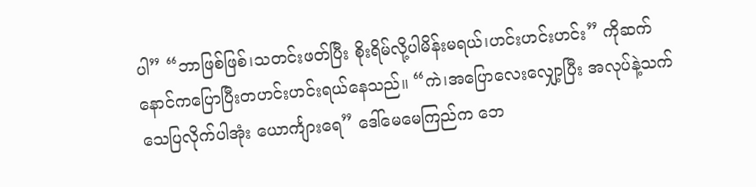ပါ” “ဘာဖြစ်ဖြစ်၊သတင်းဖတ်ပြီး စိုးရိမ်လို့ပါမိန်းမရယ်၊ဟင်းဟင်းဟင်း” ကိုဆက်နောင်ကပြောပြီးတဟင်းဟင်းရယ်နေသည်။ “ကဲ၊အပြောလေးလျှော့ပြီး အလုပ်နဲ့သက်သေပြလိုက်ပါအုံး ယောင်္ကျားရေ” ဒေါ်မေမေကြည်က ဘေ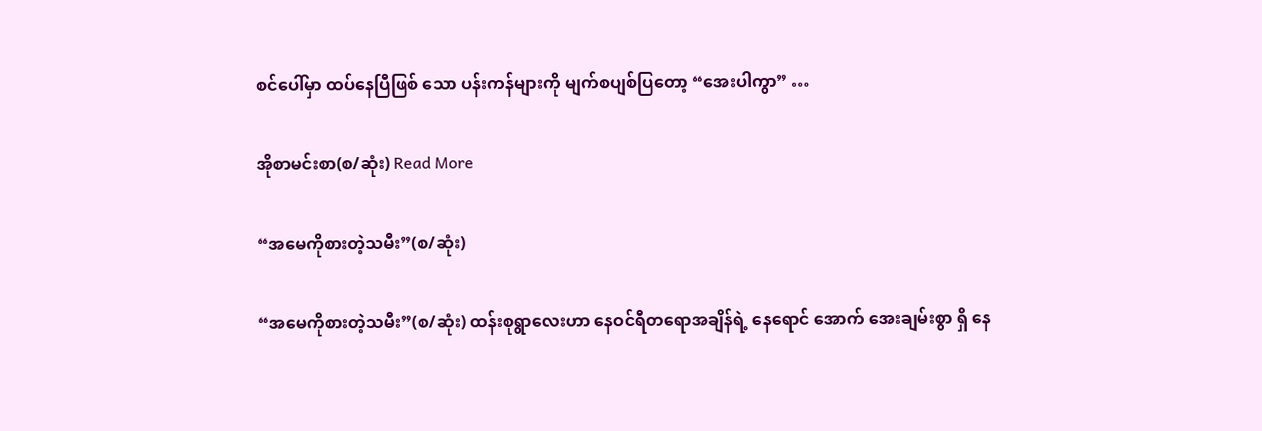စင်ပေါ်မှာ ထပ်နေပြီဖြစ် သော ပန်းကန်များကို မျက်စပျစ်ပြတော့ “အေးပါကွာ” …

အိုစာမင်းစာ(စ/ဆုံး) Read More

“အမေကိုစားတဲ့သမီး”(စ/ဆုံး)

“အမေကိုစားတဲ့သမီး”(စ/ဆုံး) ထန်းစုရွာလေးဟာ နေဝင်ရီတရောအချိန်ရဲ့ နေရောင် အောက် အေးချမ်းစွာ ရှိ နေ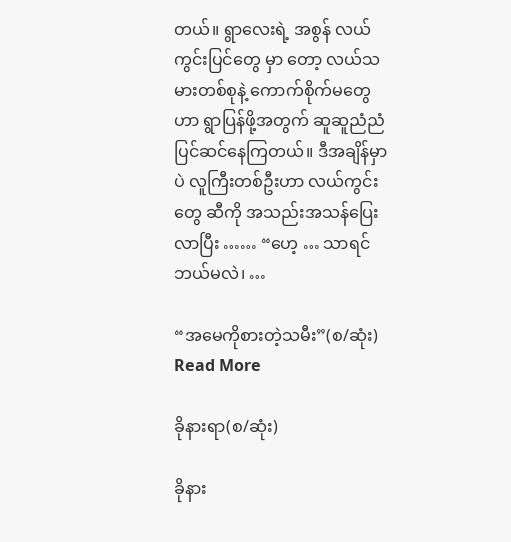တယ်။ ရွာလေးရဲ့ အစွန် လယ်ကွင်းပြင်တွေ မှာ တော့ လယ်သမားတစ်စုနဲ့ ကောက်စိုက်မတွေ ဟာ ရွာပြန်ဖို့အတွက် ဆူဆူညံညံ ပြင်ဆင်နေကြတယ်။ ဒီအချိန်မှာ ပဲ လူကြီးတစ်ဦးဟာ လယ်ကွင်းတွေ ဆီကို အသည်းအသန်ပြေးလာပြီး …… “ဟေ့ … သာရင် ဘယ်မလဲ၊ …

“အမေကိုစားတဲ့သမီး”(စ/ဆုံး) Read More

ခိုနားရာ(စ/ဆုံး)

ခိုနား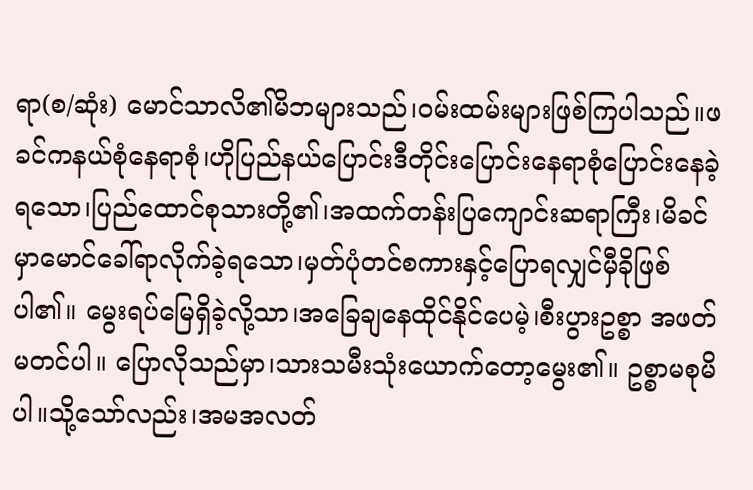ရာ(စ/ဆုံး) မောင်သာလိ၏မိဘများသည်၊ဝမ်းထမ်းများဖြစ်ကြပါသည်။ဖခင်ကနယ်စုံနေရာစုံ၊ဟိုပြည်နယ်ပြောင်းဒီတိုင်းပြောင်းနေရာစုံပြောင်းနေခဲ့ရသော၊ပြည်ထောင်စုသားတို့၏၊အထက်တန်းပြကျောင်းဆရာကြီး၊မိခင်မှာမောင်ခေါ်ရာလိုက်ခဲ့ရသော၊မှတ်ပုံတင်စကားနှင့်ပြောရလျှင်မှီခိုဖြစ်ပါ၏။ မွေးရပ်မြေရှိခဲ့လို့သာ၊အခြေချနေထိုင်နိုင်ပေမဲ့၊စီးပွားဥစ္စာ အဖတ်မတင်ပါ။ ပြောလိုသည်မှာ၊သားသမီးသုံးယောက်တော့မွေး၏။ ဥစ္စာမစုမိပါ။သို့သော်လည်း၊အမအလတ်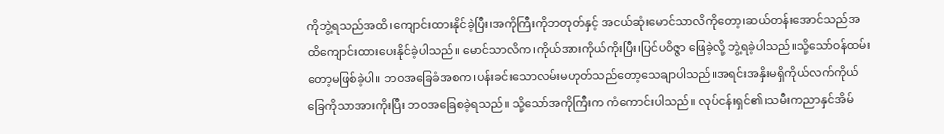ကိုဘွဲ့ရသည်အထိ၊ကျောင်းထားနိုင်ခဲ့ပြီး၊အကိုကြီးကိုဘတုတ်နှင့် အငယ်ဆုံးမောင်သာလိကိုတော့၊ဆယ်တန်းအောင်သည်အထိကျောင်းထားပေးနိုင်ခဲ့ပါသည်။ မောင်သာလိက၊ကိုယ်အားကိုယ်ကိုးပြီး၊ပြင်ပဝိဇ္ဇာ ဖြေခဲ့လို့ ဘွဲ့ရခဲ့ပါသည်။သို့သော်ဝန်ထမ်းတော့မဖြစ်ခဲ့ပါ။ ဘဝအခြေခံအစက၊ပန်းခင်းသောလမ်းမဟုတ်သည်တော့သေချာပါသည်။အရင်းအနှိးမရှိကိုယ်လက်ကိုယ်ခြေကိုသာအားကိုးပြီး ဘဝအခြေစခဲ့ရသည်။ သို့သော်အကိုကြီးက ကံကောင်းပါသည်။ လုပ်ငန်းရှင်၏၊သမီးကညာနှင်အိမ်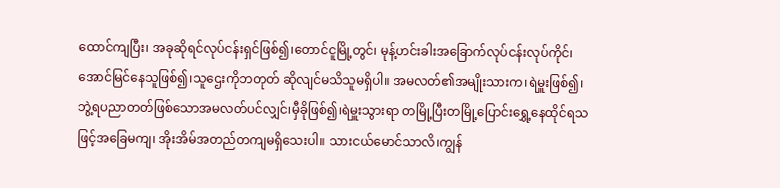ထောင်ကျပြီး၊ အခုဆိုရင်လုပ်ငန်းရှင်ဖြစ်၍၊တောင်ငူမြို့တွင်၊ မုန့်ဟင်းခါးအခြောက်လုပ်ငန်းလုပ်ကိုင်၊အောင်မြင်နေသူဖြစ်၍၊သူဌေးကိုဘတုတ် ဆိုလျင်မသိသူမရှိပါ။ အမလတ်၏အမျိုးသားက၊ရဲမှူးဖြစ်၍၊ဘွဲ့ရပညာတတ်ဖြစ်သောအမလတ်ပင်လျှင်၊မှီခိုဖြစ်၍၊ရဲမှူးသွားရာ တမြို့ပြီးတမြို့ပြောင်းရွှေ့နေထိုင်ရသဖြင့်အခြေမကျ၊ အိုးအိမ်အတည်တကျမရှိသေးပါ။ သားငယ်မောင်သာလိ၊ကျွန်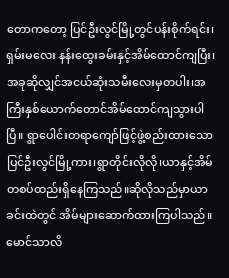တောကတော့ ပြင်ဦးလွင်မြို့တွင်ပန်းစိုက်ရင်း၊ရှမ်းမလေး နန်းထွေးခမ်းနှင့်အိမ်ထောင်ကျပြီး၊အခုဆိုလျှင်အငယ်ဆုံးသမီးလေးမှတပါး၊အကြီးနှစ်ယောက်တောင်အိမ်ထောင်ကျသွားပါပြီ။ ရွာပေါင်းတရာကျော်ဖြင့်ဖွဲ့စည်းထားသော ပြင်ဦးလွင်မြို့ကား၊ရွာတိုင်းလိုလို၊ယာနှင့်အိမ်တစပ်ထည်းရှိနေကြသည်။ဆိုလိုသည်မှာယာခင်းထဲတွင် အိမ်များဆောက်ထားကြပါသည်။ မောင်သာလိ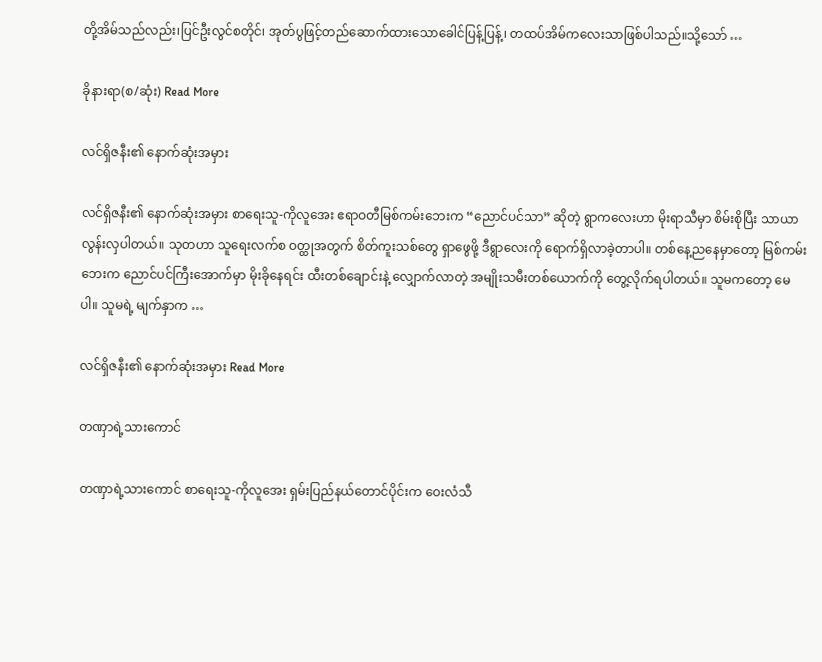တို့အိမ်သည်လည်း၊ပြင်ဦးလွင်စတိုင်၊ အုတ်ပွဖြင့်တည်ဆောက်ထားသောခေါင်ပြန့်ပြန့်၊ တထပ်အိမ်ကလေးသာဖြစ်ပါသည်။သို့သော် …

ခိုနားရာ(စ/ဆုံး) Read More

လင်ရှိဇနီး၏ နောက်ဆုံးအမှား

လင်ရှိဇနီး၏ နောက်ဆုံးအမှား စာရေးသူ-ကိုလူအေး ဧရာဝတီမြစ်ကမ်းဘေးက “ညောင်ပင်သာ” ဆိုတဲ့ ရွာကလေးဟာ မိုးရာသီမှာ စိမ်းစိုပြီး သာယာလွန်းလှပါတယ်။ သုတဟာ သူရေးလက်စ ဝတ္ထုအတွက် စိတ်ကူးသစ်တွေ ရှာဖွေဖို့ ဒီရွာလေးကို ရောက်ရှိလာခဲ့တာပါ။ တစ်နေ့ညနေမှာတော့ မြစ်ကမ်းဘေးက ညောင်ပင်ကြီးအောက်မှာ မိုးခိုနေရင်း ထီးတစ်ချောင်းနဲ့ လျှောက်လာတဲ့ အမျိုးသမီးတစ်ယောက်ကို တွေ့လိုက်ရပါတယ်။ သူမကတော့ မေ ပါ။ သူမရဲ့ မျက်နှာက …

လင်ရှိဇနီး၏ နောက်ဆုံးအမှား Read More

တဏှာရဲ့သားကောင်

တဏှာရဲ့သားကောင် စာရေးသူ-ကိုလူအေး ရှမ်းပြည်နယ်တောင်ပိုင်းက ဝေးလံသီ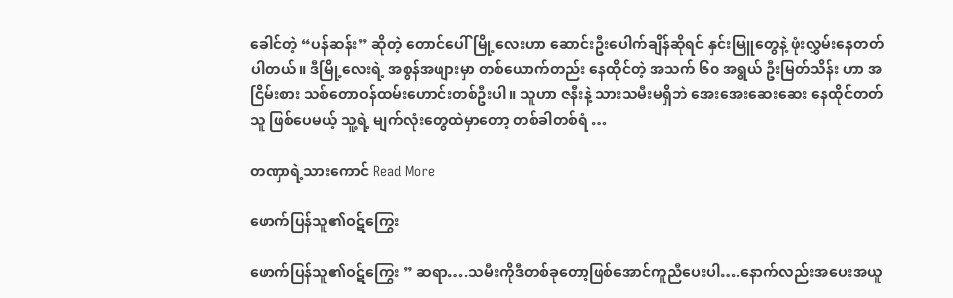ခေါင်တဲ့ “ပန်ဆန်း” ဆိုတဲ့ တောင်ပေါ်မြို့လေးဟာ ဆောင်းဦးပေါက်ချိန်ဆိုရင် နှင်းမြူတွေနဲ့ ဖုံးလွှမ်းနေတတ်ပါတယ်။ ဒီမြို့လေးရဲ့ အစွန်အဖျားမှာ တစ်ယောက်တည်း နေထိုင်တဲ့ အသက် ၆၀ အရွယ် ဦးမြတ်သိန်း ဟာ အငြိမ်းစား သစ်တောဝန်ထမ်းဟောင်းတစ်ဦးပါ။ သူဟာ ဇနီးနဲ့ သားသမီးမရှိဘဲ အေးအေးဆေးဆေး နေထိုင်တတ်သူ ဖြစ်ပေမယ့် သူ့ရဲ့ မျက်လုံးတွေထဲမှာတော့ တစ်ခါတစ်ရံ …

တဏှာရဲ့သားကောင် Read More

ဖောက်ပြန်သူ၏ဝဋ်ကြွေး

ဖောက်ပြန်သူ၏ဝဋ်ကြွေး ” ဆရာ….သမီးကိုဒီတစ်ခုတော့ဖြစ်အောင်ကူညီပေးပါ….နောက်လည်းအပေးအယူ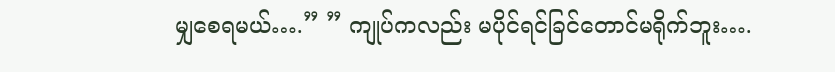မျှစေရမယ်….” ” ကျုပ်ကလည်း မပိုင်ရင်ခြင်တောင်မရိုက်ဘူး….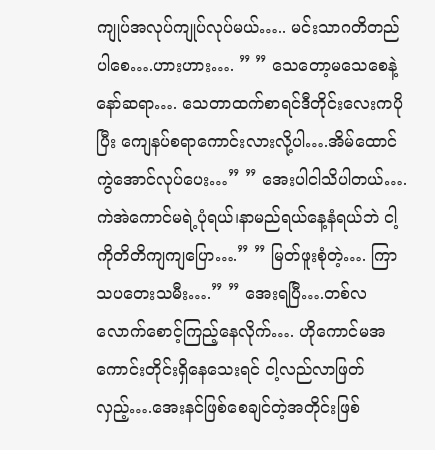ကျုပ်အလုပ်ကျုပ်လုပ်မယ်….. မင်းသာဂတိတည်ပါစေ….ဟားဟား…. ” ” သေတော့မသေစေနဲ့နော်ဆရာ…. သေတာထက်စာရင်ဒီတိုင်းလေးကပိုပြီး ကျေနပ်စရာကောင်းလားလို့ပါ….အိမ်ထောင်ကွဲအောင်လုပ်ပေး…” ” အေးပါငါသိပါတယ်….ကဲအဲကောင်မရဲ့ပုံရယ်၊နာမည်ရယ်နေ့နံရယ်ဘဲ ငါ့ကိုတိတိကျကျပြော….” ” မြတ်ဖူးစုံတဲ့…. ကြာသပတေးသမီး….” ” အေးရပြီ….တစ်လလောက်စောင့်ကြည့်နေလိုက်…. ဟိုကောင်မအကောင်းတိုင်းရှိနေသေးရင် ငါ့လည်လာဖြတ်လှည့်….အေးနင်ဖြစ်စေချင်တဲ့အတိုင်းဖြစ်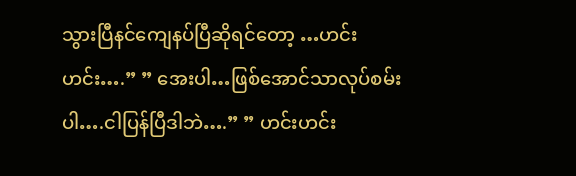သွားပြီနင်ကျေနပ်ပြီဆိုရင်တော့ …ဟင်းဟင်း….” ” အေးပါ…ဖြစ်အောင်သာလုပ်စမ်းပါ….ငါပြန်ပြီဒါဘဲ….” ” ဟင်းဟင်း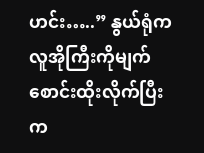ဟင်း…..” နွယ်ရုံက လူအိုကြီးကိုမျက်စောင်းထိုးလိုက်ပြီး က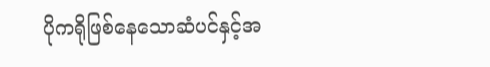ပိုကရိုဖြစ်နေသောဆံပင်နှင့်အ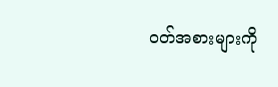ဝတ်အစားများကို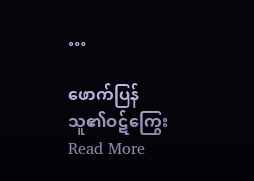…

ဖောက်ပြန်သူ၏ဝဋ်ကြွေး Read More